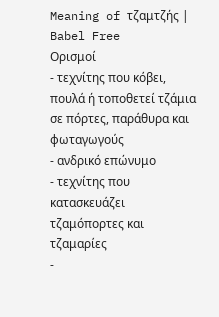Meaning of τζαμτζής | Babel Free
Ορισμοί
- τεχνίτης που κόβει, πουλά ή τοποθετεί τζάμια σε πόρτες, παράθυρα και φωταγωγούς
- ανδρικό επώνυμο
- τεχνίτης που κατασκευάζει τζαμόπορτες και τζαμαρίες
-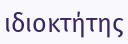ιδιοκτήτης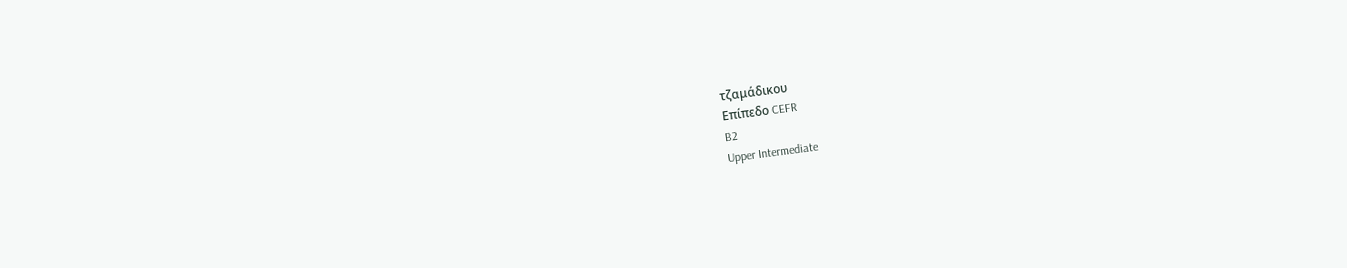τζαμάδικου
Επίπεδο CEFR
B2
Upper Intermediate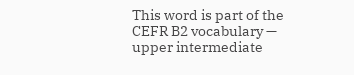This word is part of the CEFR B2 vocabulary — upper intermediate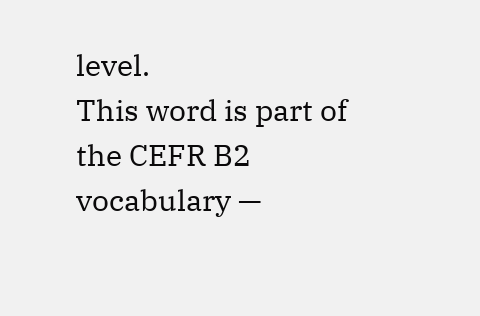level.
This word is part of the CEFR B2 vocabulary —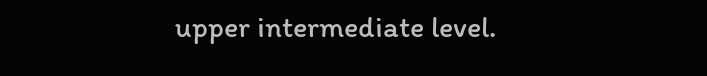upper intermediate level.